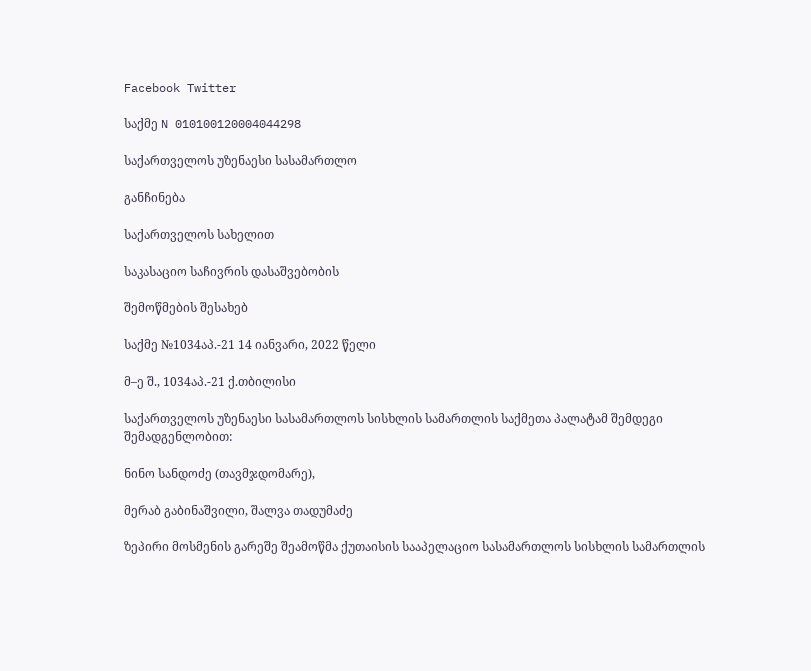Facebook Twitter

საქმე N 010100120004044298

საქართველოს უზენაესი სასამართლო

განჩინება

საქართველოს სახელით

საკასაციო საჩივრის დასაშვებობის

შემოწმების შესახებ

საქმე №1034აპ.-21 14 იანვარი, 2022 წელი

მ–ე შ., 1034აპ.-21 ქ.თბილისი

საქართველოს უზენაესი სასამართლოს სისხლის სამართლის საქმეთა პალატამ შემდეგი შემადგენლობით:

ნინო სანდოძე (თავმჯდომარე),

მერაბ გაბინაშვილი, შალვა თადუმაძე

ზეპირი მოსმენის გარეშე შეამოწმა ქუთაისის სააპელაციო სასამართლოს სისხლის სამართლის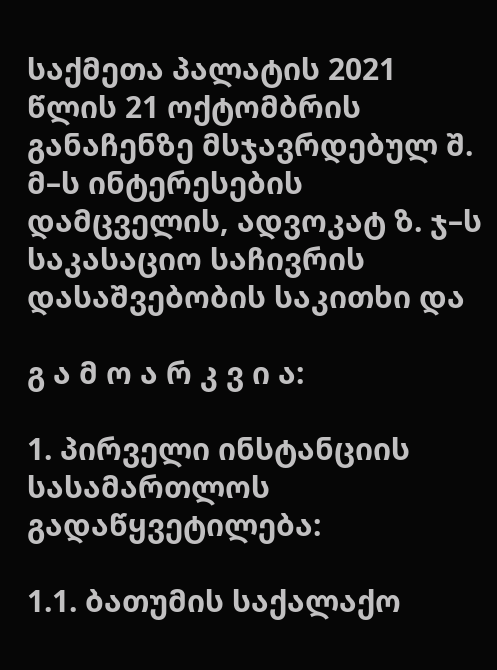საქმეთა პალატის 2021 წლის 21 ოქტომბრის განაჩენზე მსჯავრდებულ შ. მ–ს ინტერესების დამცველის, ადვოკატ ზ. ჯ–ს საკასაციო საჩივრის დასაშვებობის საკითხი და

გ ა მ ო ა რ კ ვ ი ა:

1. პირველი ინსტანციის სასამართლოს გადაწყვეტილება:

1.1. ბათუმის საქალაქო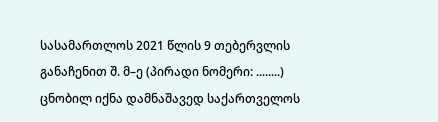სასამართლოს 2021 წლის 9 თებერვლის განაჩენით შ. მ–ე (პირადი ნომერი: ........) ცნობილ იქნა დამნაშავედ საქართველოს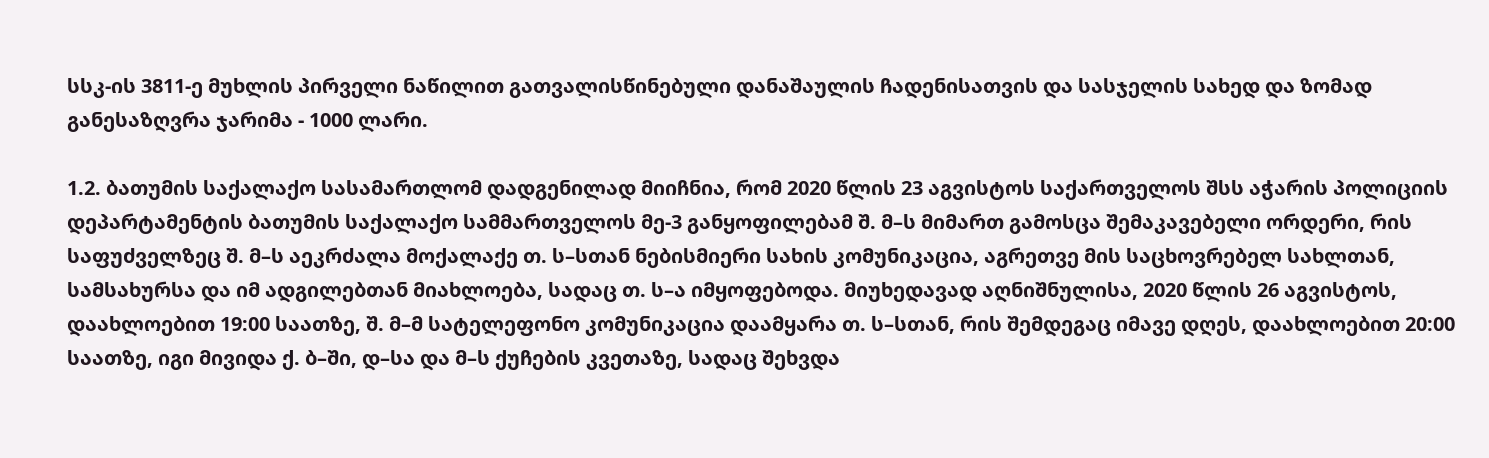სსკ-ის 3811-ე მუხლის პირველი ნაწილით გათვალისწინებული დანაშაულის ჩადენისათვის და სასჯელის სახედ და ზომად განესაზღვრა ჯარიმა - 1000 ლარი.

1.2. ბათუმის საქალაქო სასამართლომ დადგენილად მიიჩნია, რომ 2020 წლის 23 აგვისტოს საქართველოს შსს აჭარის პოლიციის დეპარტამენტის ბათუმის საქალაქო სამმართველოს მე-3 განყოფილებამ შ. მ–ს მიმართ გამოსცა შემაკავებელი ორდერი, რის საფუძველზეც შ. მ–ს აეკრძალა მოქალაქე თ. ს–სთან ნებისმიერი სახის კომუნიკაცია, აგრეთვე მის საცხოვრებელ სახლთან, სამსახურსა და იმ ადგილებთან მიახლოება, სადაც თ. ს–ა იმყოფებოდა. მიუხედავად აღნიშნულისა, 2020 წლის 26 აგვისტოს, დაახლოებით 19:00 საათზე, შ. მ–მ სატელეფონო კომუნიკაცია დაამყარა თ. ს–სთან, რის შემდეგაც იმავე დღეს, დაახლოებით 20:00 საათზე, იგი მივიდა ქ. ბ–ში, დ–სა და მ–ს ქუჩების კვეთაზე, სადაც შეხვდა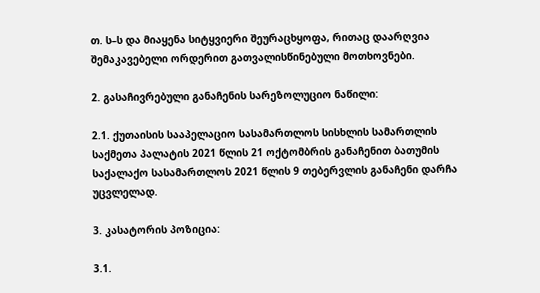თ. ს–ს და მიაყენა სიტყვიერი შეურაცხყოფა, რითაც დაარღვია შემაკავებელი ორდერით გათვალისწინებული მოთხოვნები.

2. გასაჩივრებული განაჩენის სარეზოლუციო ნაწილი:

2.1. ქუთაისის სააპელაციო სასამართლოს სისხლის სამართლის საქმეთა პალატის 2021 წლის 21 ოქტომბრის განაჩენით ბათუმის საქალაქო სასამართლოს 2021 წლის 9 თებერვლის განაჩენი დარჩა უცვლელად.

3. კასატორის პოზიცია:

3.1.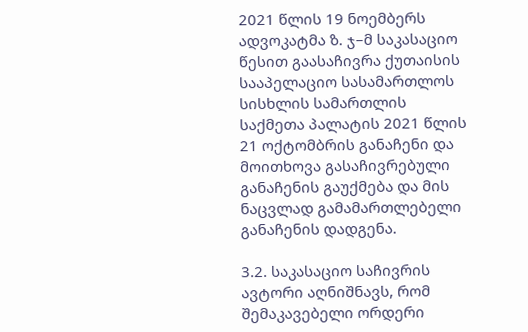2021 წლის 19 ნოემბერს ადვოკატმა ზ. ჯ–მ საკასაციო წესით გაასაჩივრა ქუთაისის სააპელაციო სასამართლოს სისხლის სამართლის საქმეთა პალატის 2021 წლის 21 ოქტომბრის განაჩენი და მოითხოვა გასაჩივრებული განაჩენის გაუქმება და მის ნაცვლად გამამართლებელი განაჩენის დადგენა.

3.2. საკასაციო საჩივრის ავტორი აღნიშნავს, რომ შემაკავებელი ორდერი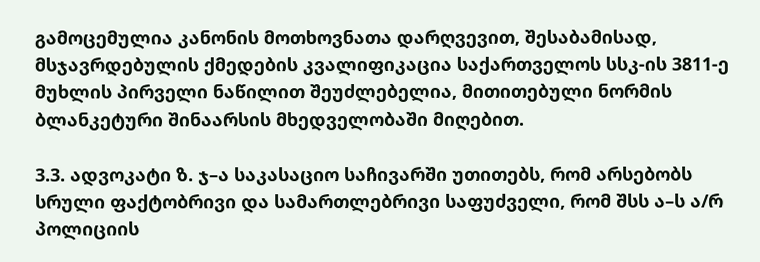გამოცემულია კანონის მოთხოვნათა დარღვევით, შესაბამისად, მსჯავრდებულის ქმედების კვალიფიკაცია საქართველოს სსკ-ის 3811-ე მუხლის პირველი ნაწილით შეუძლებელია, მითითებული ნორმის ბლანკეტური შინაარსის მხედველობაში მიღებით.

3.3. ადვოკატი ზ. ჯ–ა საკასაციო საჩივარში უთითებს, რომ არსებობს სრული ფაქტობრივი და სამართლებრივი საფუძველი, რომ შსს ა–ს ა/რ პოლიციის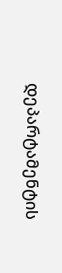დეპარტამენტის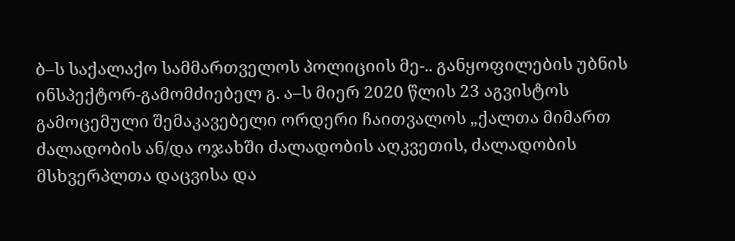ბ–ს საქალაქო სამმართველოს პოლიციის მე-.. განყოფილების უბნის ინსპექტორ-გამომძიებელ გ. ა–ს მიერ 2020 წლის 23 აგვისტოს გამოცემული შემაკავებელი ორდერი ჩაითვალოს „ქალთა მიმართ ძალადობის ან/და ოჯახში ძალადობის აღკვეთის, ძალადობის მსხვერპლთა დაცვისა და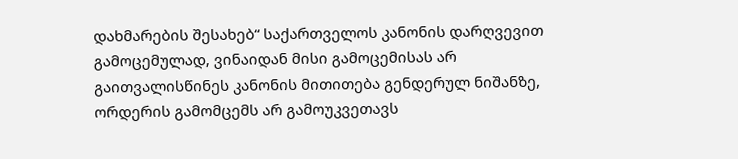დახმარების შესახებ“ საქართველოს კანონის დარღვევით გამოცემულად, ვინაიდან მისი გამოცემისას არ გაითვალისწინეს კანონის მითითება გენდერულ ნიშანზე, ორდერის გამომცემს არ გამოუკვეთავს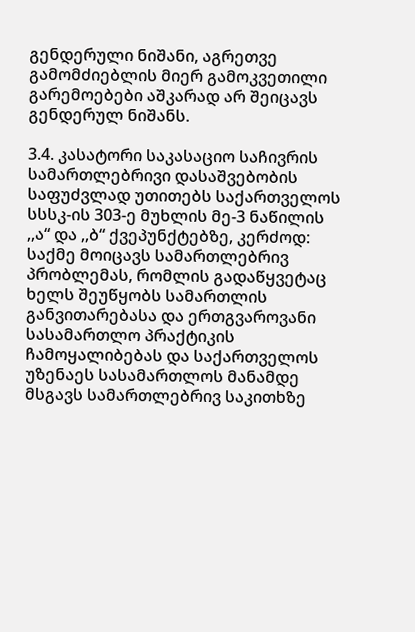გენდერული ნიშანი, აგრეთვე გამომძიებლის მიერ გამოკვეთილი გარემოებები აშკარად არ შეიცავს გენდერულ ნიშანს.

3.4. კასატორი საკასაციო საჩივრის სამართლებრივი დასაშვებობის საფუძვლად უთითებს საქართველოს სსსკ-ის 303-ე მუხლის მე-3 ნაწილის ,,ა“ და ,,ბ“ ქვეპუნქტებზე, კერძოდ: საქმე მოიცავს სამართლებრივ პრობლემას, რომლის გადაწყვეტაც ხელს შეუწყობს სამართლის განვითარებასა და ერთგვაროვანი სასამართლო პრაქტიკის ჩამოყალიბებას და საქართველოს უზენაეს სასამართლოს მანამდე მსგავს სამართლებრივ საკითხზე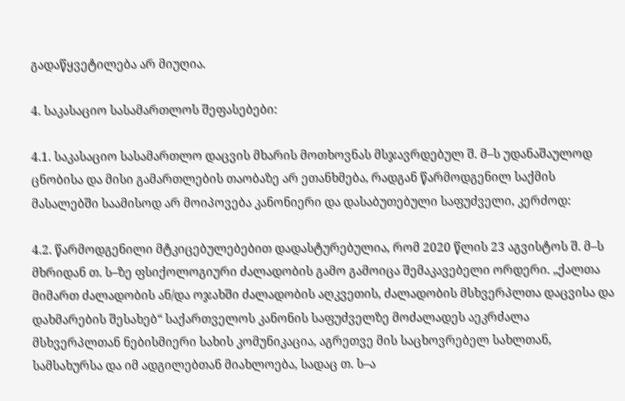გადაწყვეტილება არ მიუღია.

4. საკასაციო სასამართლოს შეფასებები:

4.1. საკასაციო სასამართლო დაცვის მხარის მოთხოვნას მსჯავრდებულ შ. მ–ს უდანაშაულოდ ცნობისა და მისი გამართლების თაობაზე არ ეთანხმება, რადგან წარმოდგენილ საქმის მასალებში საამისოდ არ მოიპოვება კანონიერი და დასაბუთებული საფუძველი, კერძოდ:

4.2. წარმოდგენილი მტკიცებულებებით დადასტურებულია, რომ 2020 წლის 23 აგვისტოს შ. მ–ს მხრიდან თ. ს–ზე ფსიქოლოგიური ძალადობის გამო გამოიცა შემაკავებელი ორდერი. „ქალთა მიმართ ძალადობის ან/და ოჯახში ძალადობის აღკვეთის, ძალადობის მსხვერპლთა დაცვისა და დახმარების შესახებ“ საქართველოს კანონის საფუძველზე მოძალადეს აეკრძალა მსხვერპლთან ნებისმიერი სახის კომუნიკაცია, აგრეთვე მის საცხოვრებელ სახლთან, სამსახურსა და იმ ადგილებთან მიახლოება, სადაც თ. ს–ა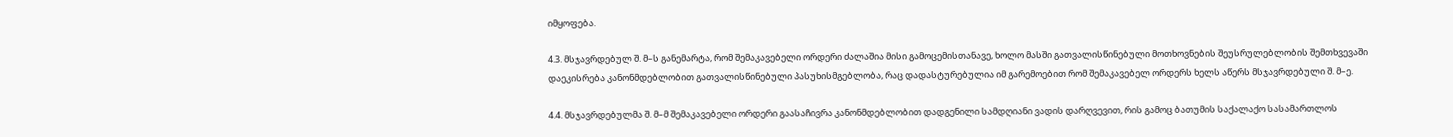იმყოფება.

4.3. მსჯავრდებულ შ. მ–ს განემარტა, რომ შემაკავებელი ორდერი ძალაშია მისი გამოცემისთანავე, ხოლო მასში გათვალისწინებული მოთხოვნების შეუსრულებლობის შემთხვევაში დაეკისრება კანონმდებლობით გათვალისწინებული პასუხისმგებლობა, რაც დადასტურებულია იმ გარემოებით რომ შემაკავებელ ორდერს ხელს აწერს მსჯავრდებული შ. მ–ე.

4.4. მსჯავრდებულმა შ. მ–მ შემაკავებელი ორდერი გაასაჩივრა კანონმდებლობით დადგენილი სამდღიანი ვადის დარღვევით, რის გამოც ბათუმის საქალაქო სასამართლოს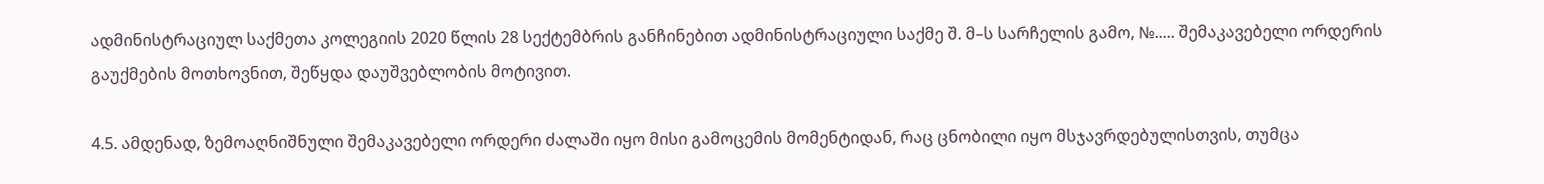ადმინისტრაციულ საქმეთა კოლეგიის 2020 წლის 28 სექტემბრის განჩინებით ადმინისტრაციული საქმე შ. მ–ს სარჩელის გამო, №..... შემაკავებელი ორდერის გაუქმების მოთხოვნით, შეწყდა დაუშვებლობის მოტივით.

4.5. ამდენად, ზემოაღნიშნული შემაკავებელი ორდერი ძალაში იყო მისი გამოცემის მომენტიდან, რაც ცნობილი იყო მსჯავრდებულისთვის, თუმცა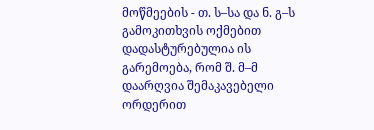მოწმეების - თ. ს–სა და ნ. გ–ს გამოკითხვის ოქმებით დადასტურებულია ის გარემოება, რომ შ. მ–მ დაარღვია შემაკავებელი ორდერით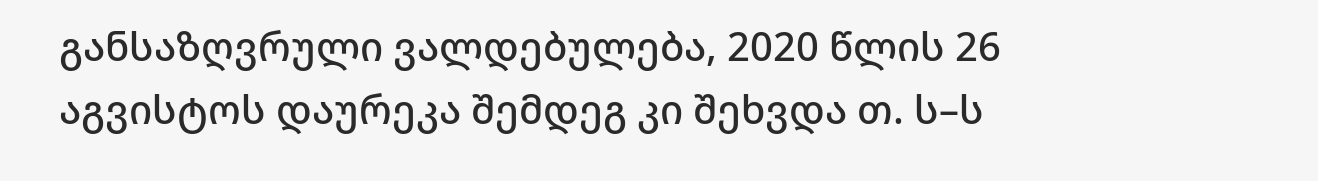განსაზღვრული ვალდებულება, 2020 წლის 26 აგვისტოს დაურეკა შემდეგ კი შეხვდა თ. ს–ს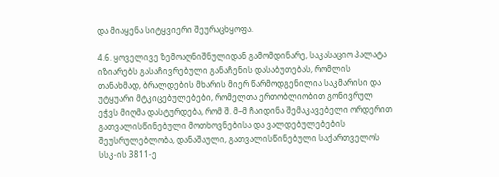და მიაყენა სიტყვიერი შეურაცხყოფა.

4.6. ყოველივე ზემოაღნიშნულიდან გამომდინარე, საკასაციო პალატა იზიარებს გასაჩივრებული განაჩენის დასაბუთებას, რომლის თანახმად, ბრალდების მხარის მიერ წარმოდგენილია საკმარისი და უტყუარი მტკიცებულებები, რომელთა ერთობლიობით გონივრულ ეჭვს მიღმა დასტურდება, რომ შ. მ–მ ჩაიდინა შემაკავებელი ორდერით გათვალისწინებული მოთხოვნებისა და ვალდებულებების შეუსრულებლობა, დანაშაული, გათვალისწინებული საქართველოს სსკ-ის 3811-ე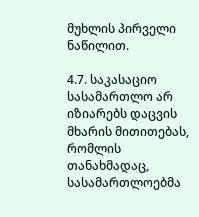მუხლის პირველი ნაწილით.

4.7. საკასაციო სასამართლო არ იზიარებს დაცვის მხარის მითითებას, რომლის თანახმადაც, სასამართლოებმა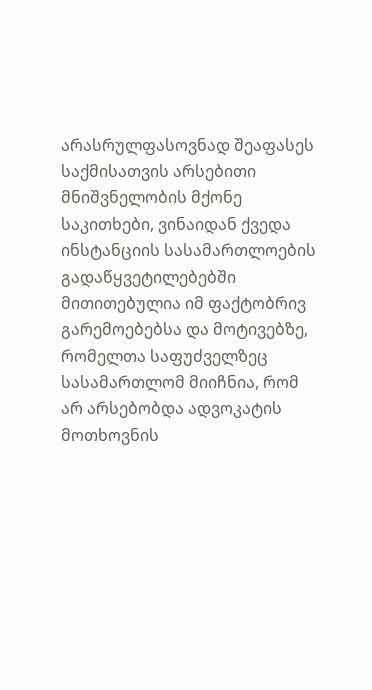არასრულფასოვნად შეაფასეს საქმისათვის არსებითი მნიშვნელობის მქონე საკითხები, ვინაიდან ქვედა ინსტანციის სასამართლოების გადაწყვეტილებებში მითითებულია იმ ფაქტობრივ გარემოებებსა და მოტივებზე, რომელთა საფუძველზეც სასამართლომ მიიჩნია, რომ არ არსებობდა ადვოკატის მოთხოვნის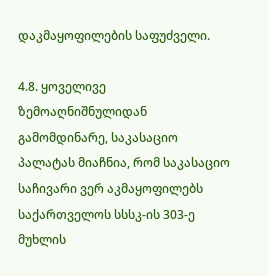დაკმაყოფილების საფუძველი.

4.8. ყოველივე ზემოაღნიშნულიდან გამომდინარე, საკასაციო პალატას მიაჩნია, რომ საკასაციო საჩივარი ვერ აკმაყოფილებს საქართველოს სსსკ-ის 303-ე მუხლის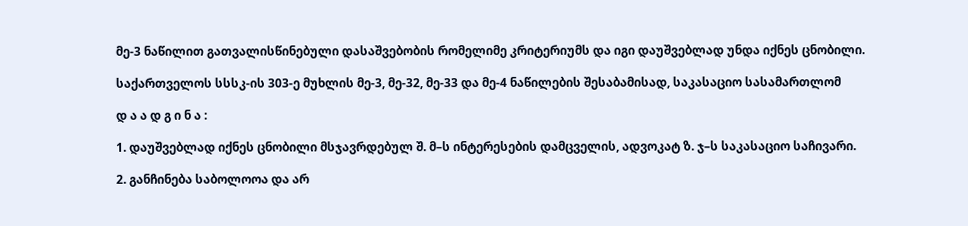მე-3 ნაწილით გათვალისწინებული დასაშვებობის რომელიმე კრიტერიუმს და იგი დაუშვებლად უნდა იქნეს ცნობილი.

საქართველოს სსსკ-ის 303-ე მუხლის მე-3, მე-32, მე-33 და მე-4 ნაწილების შესაბამისად, საკასაციო სასამართლომ

დ ა ა დ გ ი ნ ა :

1. დაუშვებლად იქნეს ცნობილი მსჯავრდებულ შ. მ–ს ინტერესების დამცველის, ადვოკატ ზ. ჯ–ს საკასაციო საჩივარი.

2. განჩინება საბოლოოა და არ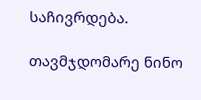საჩივრდება.

თავმჯდომარე ნინო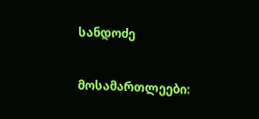სანდოძე

მოსამართლეები: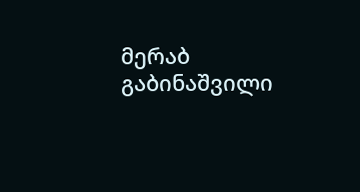მერაბ გაბინაშვილი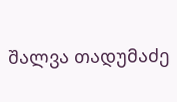შალვა თადუმაძე